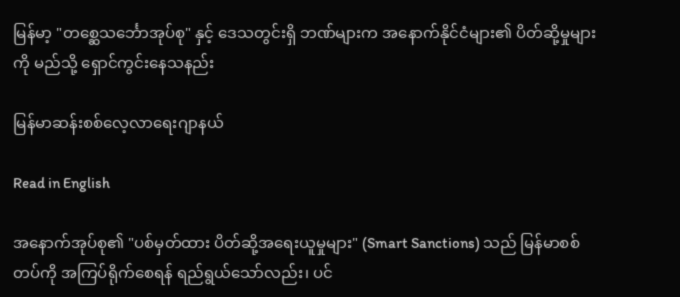မြန်မာ့ "တစ္ဆေသင်္ဘောအုပ်စု" နှင့် ဒေသတွင်းရှိ ဘဏ်များက အနောက်နိုင်ငံများ၏ ပိတ်ဆို့မှုများကို မည်သို့ ရှောင်ကွင်းနေသနည်း

မြန်မာဆန်းစစ်လေ့လာရေးဂျာနယ်

Read in English

အနောက်အုပ်စု၏ "ပစ်မှတ်ထား ပိတ်ဆို့အရေးယူမှုများ" (Smart Sanctions) သည် မြန်မာစစ်တပ်ကို အကြပ်ရိုက်စေရန် ရည်ရွယ်သော်လည်း၊ ပင်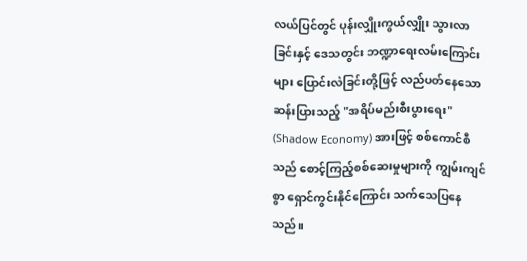လယ်ပြင်တွင် ပုန်းလျှိုးကွယ်လျှိုး သွားလာခြင်းနှင့် ဒေသတွင်း ဘဏ္ဍာရေးလမ်းကြောင်းများ ပြောင်းလဲခြင်းတို့ဖြင့် လည်ပတ်နေသော ဆန်းပြားသည့် "အရိပ်မည်းစီးပွားရေး" (Shadow Economy) အားဖြင့် စစ်ကောင်စီသည် စောင့်ကြည့်စစ်ဆေးမှုများကို ကျွမ်းကျင်စွာ ရှောင်ကွင်းနိုင်ကြောင်း သက်သေပြနေသည်။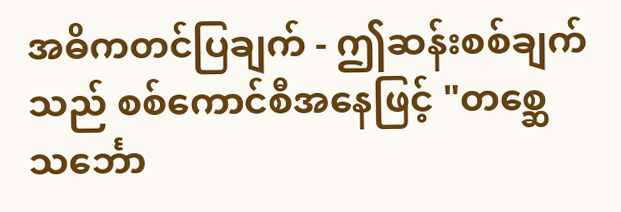အဓိကတင်ပြချက် - ဤဆန်းစစ်ချက်သည် စစ်ကောင်စီအနေဖြင့် "တစ္ဆေသင်္ဘော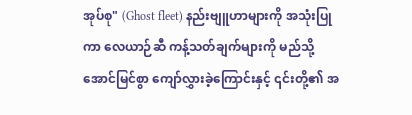အုပ်စု" (Ghost fleet) နည်းဗျူဟာများကို အသုံးပြုကာ လေယာဉ်ဆီ ကန့်သတ်ချက်များကို မည်သို့ အောင်မြင်စွာ ကျော်လွှားခဲ့ကြောင်းနှင့် ၎င်းတို့၏ အ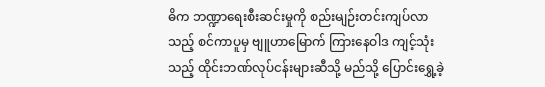ဓိက ဘဏ္ဍာရေးစီးဆင်းမှုကို စည်းမျဉ်းတင်းကျပ်လာသည့် စင်ကာပူမှ ဗျူဟာမြောက် ကြားနေဝါဒ ကျင့်သုံးသည့် ထိုင်းဘဏ်လုပ်ငန်းများဆီသို့ မည်သို့ ပြောင်းရွှေ့ခဲ့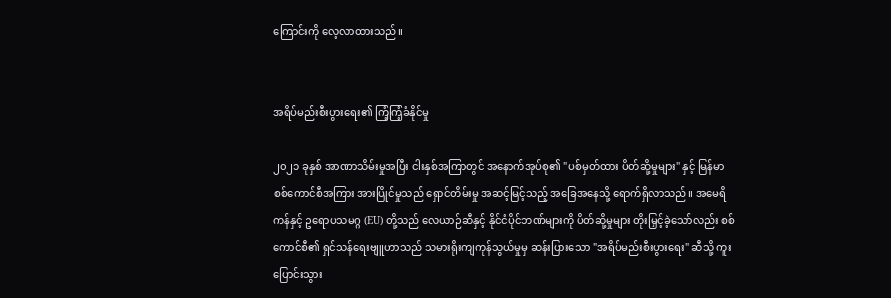ကြောင်းကို လေ့လာထားသည်။


အရိပ်မည်းစီးပွားရေး၏ ကြံ့ကြံ့ခံနိုင်မှု

၂၀၂၁ ခုနှစ် အာဏာသိမ်းမှုအပြီး ငါးနှစ်အကြာတွင် အနောက်အုပ်စု၏ "ပစ်မှတ်ထား ပိတ်ဆို့မှုများ" နှင့် မြန်မာစစ်ကောင်စီအကြား အားပြိုင်မှုသည် ရှောင်တိမ်းမှု အဆင့်မြင့်သည့် အခြေအနေသို့ ရောက်ရှိလာသည်။ အမေရိကန်နှင့် ဥရောပသမဂ္ဂ (EU) တို့သည် လေယာဉ်ဆီနှင့် နိုင်ငံပိုင်ဘဏ်များကို ပိတ်ဆို့မှုများ တိုးမြှင့်ခဲ့သော်လည်း စစ်ကောင်စီ၏ ရှင်သန်ရေးဗျူဟာသည် သမားရိုးကျကုန်သွယ်မှုမှ ဆန်းပြားသော "အရိပ်မည်းစီးပွားရေး" ဆီသို့ ကူးပြောင်းသွား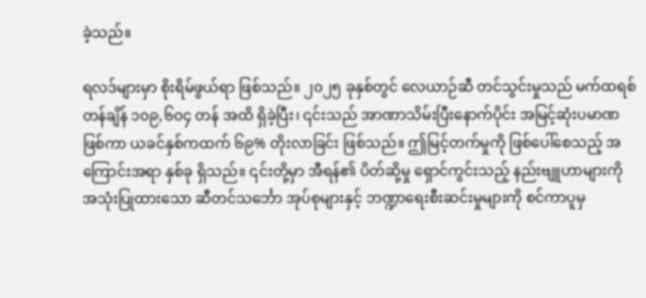ခဲ့သည်။

ရလဒ်များမှာ စိုးရိမ်ဖွယ်ရာ ဖြစ်သည်။ ၂၀၂၅ ခုနှစ်တွင် လေယာဉ်ဆီ တင်သွင်းမှုသည် မက်ထရစ်တန်ချိန် ၁၀၉,၆၀၄ တန် အထိ ရှိခဲ့ပြီး၊ ၎င်းသည် အာဏာသိမ်းပြီးနောက်ပိုင်း အမြင့်ဆုံးပမာဏဖြစ်ကာ ယခင်နှစ်ကထက် ၆၉% တိုးလာခြင်း ဖြစ်သည်။ ဤမြင့်တက်မှုကို ဖြစ်ပေါ်စေသည့် အကြောင်းအရာ နှစ်ခု ရှိသည်။ ၎င်းတို့မှာ အီရန်၏ ပိတ်ဆို့မှု ရှောင်ကွင်းသည့် နည်းဗျူဟာများကို အသုံးပြုထားသော ဆီတင်သင်္ဘော အုပ်စုများနှင့် ဘဏ္ဍာရေးစီးဆင်းမှုများကို စင်ကာပူမှ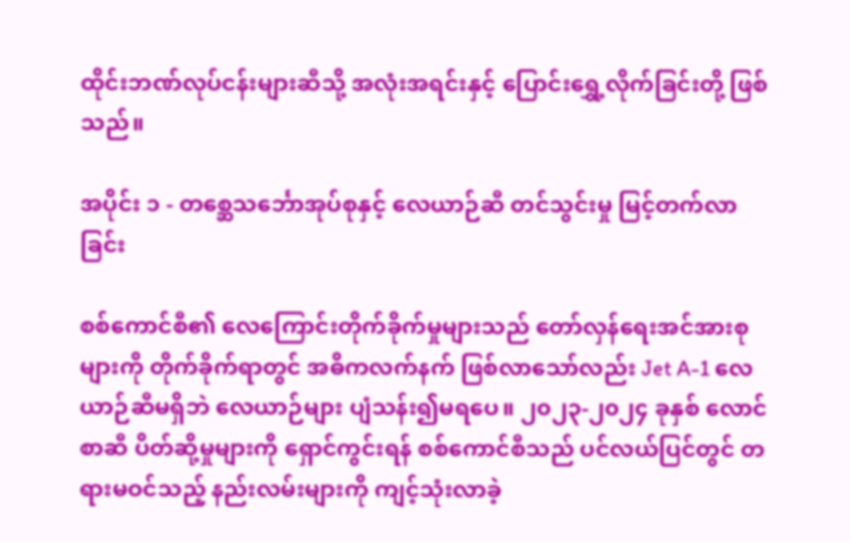ထိုင်းဘဏ်လုပ်ငန်းများဆီသို့ အလုံးအရင်းနှင့် ပြောင်းရွှေ့လိုက်ခြင်းတို့ ဖြစ်သည်။

အပိုင်း ၁ - တစ္ဆေသင်္ဘောအုပ်စုနှင့် လေယာဉ်ဆီ တင်သွင်းမှု မြင့်တက်လာခြင်း

စစ်ကောင်စီ၏ လေကြောင်းတိုက်ခိုက်မှုများသည် တော်လှန်ရေးအင်အားစုများကို တိုက်ခိုက်ရာတွင် အဓိကလက်နက် ဖြစ်လာသော်လည်း Jet A-1 လေယာဉ်ဆီမရှိဘဲ လေယာဉ်များ ပျံသန်း၍မရပေ။ ၂၀၂၃-၂၀၂၄ ခုနှစ် လောင်စာဆီ ပိတ်ဆို့မှုများကို ရှောင်ကွင်းရန် စစ်ကောင်စီသည် ပင်လယ်ပြင်တွင် တရားမဝင်သည့် နည်းလမ်းများကို ကျင့်သုံးလာခဲ့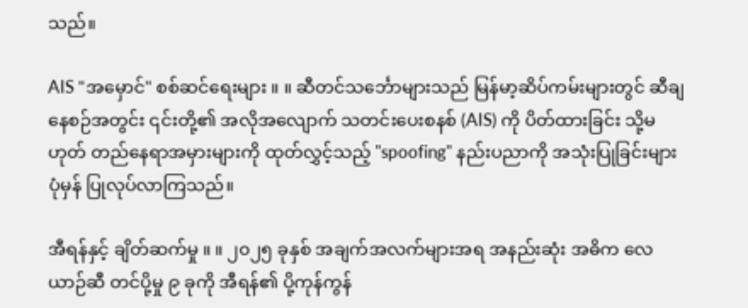သည်။

AIS "အမှောင်" စစ်ဆင်ရေးများ ။ ။ ဆီတင်သင်္ဘောများသည် မြန်မာ့ဆိပ်ကမ်းများတွင် ဆီချနေစဉ်အတွင်း ၎င်းတို့၏ အလိုအလျောက် သတင်းပေးစနစ် (AIS) ကို ပိတ်ထားခြင်း သို့မဟုတ် တည်နေရာအမှားများကို ထုတ်လွှင့်သည့် "spoofing" နည်းပညာကို အသုံးပြုခြင်းများ ပုံမှန် ပြုလုပ်လာကြသည်။

အီရန်နှင့် ချိတ်ဆက်မှု ။ ။ ၂၀၂၅ ခုနှစ် အချက်အလက်များအရ အနည်းဆုံး အဓိက လေယာဉ်ဆီ တင်ပို့မှု ၉ ခုကို အီရန်၏ ပို့ကုန်ကွန်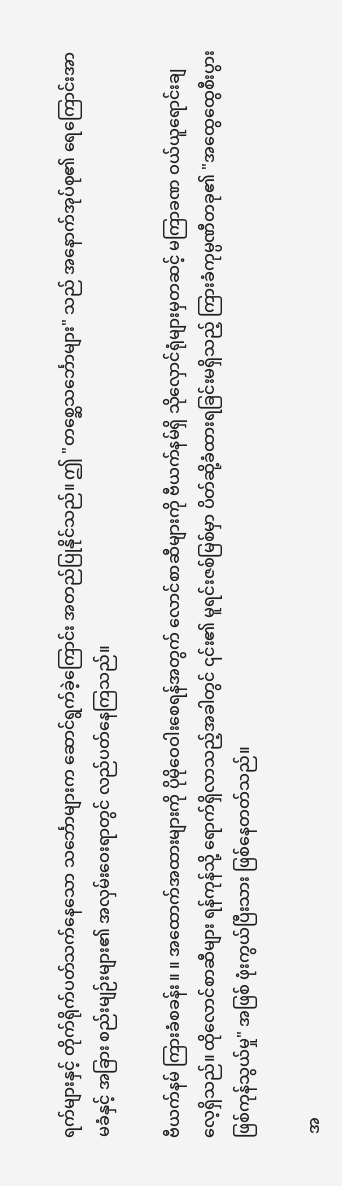ရက်များနှင့် တိုက်ရိုက်ပတ်သက်နေသော သင်္ဘောများက ဆောင်ရွက်ခဲ့ကြောင်း အတည်ပြုနိုင်သည်။ ဤ "တစ္ဆေသင်္ဘောများ" သည် အနောက်အုပ်စု၏ ရေကြောင်းအာမခံနှင့် အခြား စည်းမျဉ်းများ၏ အလှမ်းဝေးရာတွင် လည်ပတ်နေကြသည်။

ဗီယက်နမ် ကြားခံစခန်း ။ ။ အထောက်အထားများကို ပိုမိုဝေဝါးစေရန်အတွက် လောင်စာဆီများကို ဗီယက်နမ်ရှိ သိုလှောင်ရုံများမှတဆင့် မကြာခဏ ဝယ်ယူရောင်းချလေ့ရှိသည်။ ထိုလောင်စာဆီများ ရန်ကုန်သို့ ရောက်ရှိလာသည့်အခါတွင် ၎င်း၏ မူရင်းဇစ်မြစ်မှာ ပိတ်ဆို့ခံထားရခြင်းမရှိသည့် ကြားခံကုမ္ပဏီတခု၏ "အထွေထွေစီးပွားဖြစ်ကုန်သွယ်မှု" အဖြစ် ဖုံးကွယ်ပြီးသား ဖြစ်နေတတ်သည်။

 အ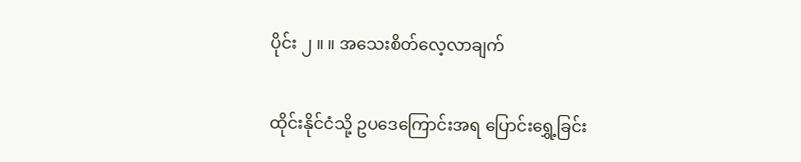ပိုင်း ၂ ။ ။ အသေးစိတ်လေ့လာချက်

ထိုင်းနိုင်ငံသို့ ဥပဒေကြောင်းအရ ပြောင်းရွှေ့ခြင်း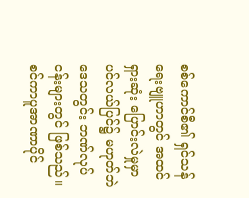စစ်ကောင်စီ၏ ရှင်သန်ရေးဗျူဟာတွင် အထင်ရှားဆုံး ပြောင်းလဲမှုမှာ ပင်လယ်ပြင်၌ မဟုတ်ဘဲ ဒေသတွင်း ဘဏ်လုပ်ငန်းများတွင် ဖြစ်သည်။ စင်ကာပူအာဏာပိုင်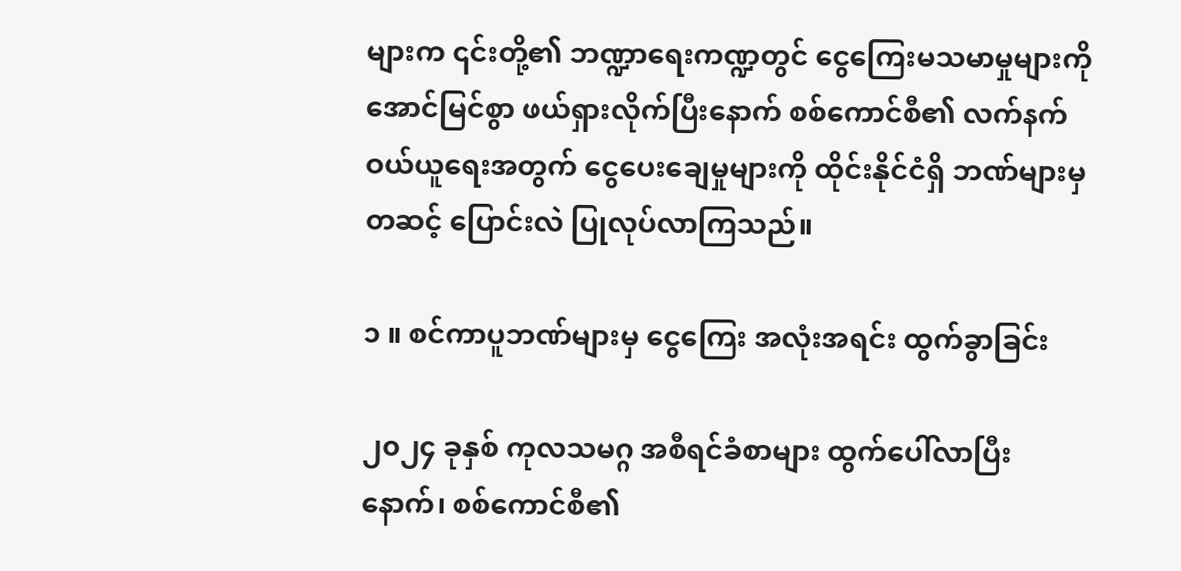များက ၎င်းတို့၏ ဘဏ္ဍာရေးကဏ္ဍတွင် ငွေကြေးမသမာမှုများကို အောင်မြင်စွာ ဖယ်ရှားလိုက်ပြီးနောက် စစ်ကောင်စီ၏ လက်နက်ဝယ်ယူရေးအတွက် ငွေပေးချေမှုများကို ထိုင်းနိုင်ငံရှိ ဘဏ်များမှတဆင့် ပြောင်းလဲ ပြုလုပ်လာကြသည်။

၁ ။ စင်ကာပူဘဏ်များမှ ငွေကြေး အလုံးအရင်း ထွက်ခွာခြင်း

၂၀၂၄ ခုနှစ် ကုလသမဂ္ဂ အစီရင်ခံစာများ ထွက်ပေါ်လာပြီးနောက်၊ စစ်ကောင်စီ၏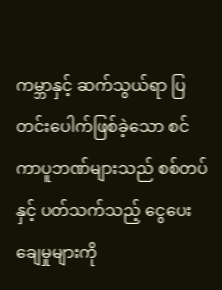ကမ္ဘာနှင့် ဆက်သွယ်ရာ ပြတင်းပေါက်ဖြစ်ခဲ့သော စင်ကာပူဘဏ်များသည် စစ်တပ်နှင့် ပတ်သက်သည့် ငွေပေးချေမှုများကို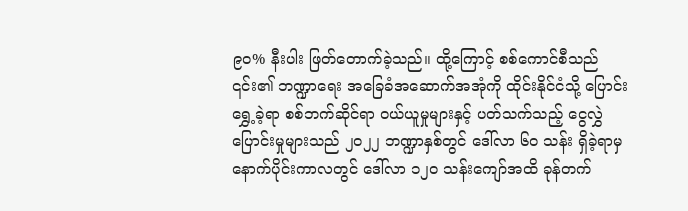၉၀% နီးပါး ဖြတ်တောက်ခဲ့သည်။ ထို့ကြောင့် စစ်ကောင်စီသည် ၎င်း၏ ဘဏ္ဍာရေး အခြေခံအဆောက်အအုံကို ထိုင်းနိုင်ငံသို့ ပြောင်းရွှေ့ခဲ့ရာ စစ်ဘက်ဆိုင်ရာ ဝယ်ယူမှုများနှင့် ပတ်သက်သည့် ငွေလွှဲပြောင်းမှုများသည် ၂၀၂၂ ဘဏ္ဍာနှစ်တွင် ဒေါ်လာ ၆၀ သန်း ရှိခဲ့ရာမှ နောက်ပိုင်းကာလတွင် ဒေါ်လာ ၁၂၀ သန်းကျော်အထိ ခုန်တက်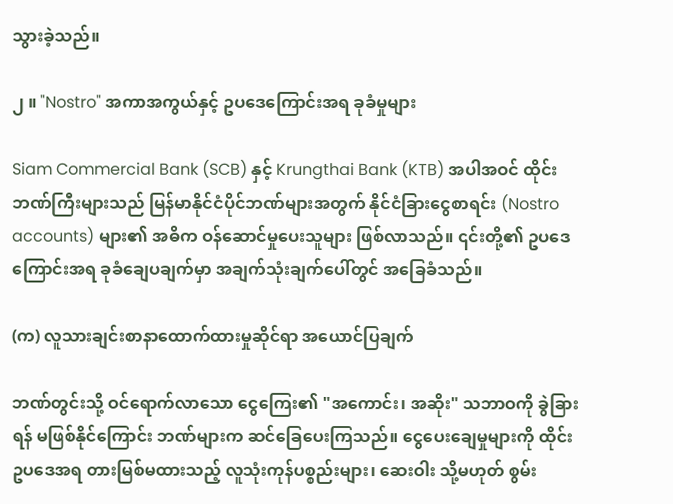သွားခဲ့သည်။

၂ ။ "Nostro" အကာအကွယ်နှင့် ဥပဒေကြောင်းအရ ခုခံမှုများ

Siam Commercial Bank (SCB) နှင့် Krungthai Bank (KTB) အပါအဝင် ထိုင်းဘဏ်ကြီးများသည် မြန်မာနိုင်ငံပိုင်ဘဏ်များအတွက် နိုင်ငံခြားငွေစာရင်း (Nostro accounts) များ၏ အဓိက ဝန်ဆောင်မှုပေးသူများ ဖြစ်လာသည်။ ၎င်းတို့၏ ဥပဒေကြောင်းအရ ခုခံချေပချက်မှာ အချက်သုံးချက်ပေါ်တွင် အခြေခံသည်။

(က) လူသားချင်းစာနာထောက်ထားမှုဆိုင်ရာ အယောင်ပြချက်

ဘဏ်တွင်းသို့ ဝင်ရောက်လာသော ငွေကြေး၏ "အကောင်း၊ အဆိုး" သဘာဝကို ခွဲခြားရန် မဖြစ်နိုင်ကြောင်း ဘဏ်များက ဆင်ခြေပေးကြသည်။ ငွေပေးချေမှုများကို ထိုင်းဥပဒေအရ တားမြစ်မထားသည့် လူသုံးကုန်ပစ္စည်းများ၊ ဆေးဝါး သို့မဟုတ် စွမ်း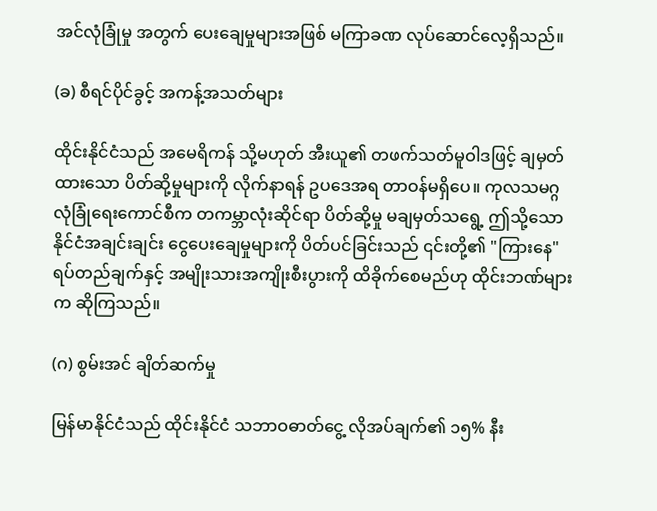အင်လုံခြုံမှု အတွက် ပေးချေမှုများအဖြစ် မကြာခဏ လုပ်ဆောင်လေ့ရှိသည်။

(ခ) စီရင်ပိုင်ခွင့် အကန့်အသတ်များ

ထိုင်းနိုင်ငံသည် အမေရိကန် သို့မဟုတ် အီးယူ၏ တဖက်သတ်မူဝါဒဖြင့် ချမှတ်ထားသော ပိတ်ဆို့မှုများကို လိုက်နာရန် ဥပဒေအရ တာဝန်မရှိပေ။ ကုလသမဂ္ဂ လုံခြုံရေးကောင်စီက တကမ္ဘာလုံးဆိုင်ရာ ပိတ်ဆို့မှု မချမှတ်သရွေ့ ဤသို့သော နိုင်ငံအချင်းချင်း ငွေပေးချေမှုများကို ပိတ်ပင်ခြင်းသည် ၎င်းတို့၏ "ကြားနေ" ရပ်တည်ချက်နှင့် အမျိုးသားအကျိုးစီးပွားကို ထိခိုက်စေမည်ဟု ထိုင်းဘဏ်များက ဆိုကြသည်။

(ဂ) စွမ်းအင် ချိတ်ဆက်မှု

မြန်မာနိုင်ငံသည် ထိုင်းနိုင်ငံ သဘာဝဓာတ်ငွေ့ လိုအပ်ချက်၏ ၁၅% နီး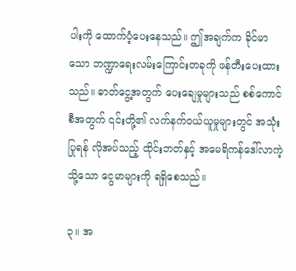ပါးကို ထောက်ပံ့ပေးနေသည်။ ဤအချက်က ခိုင်မာသော ဘဏ္ဍာရေးလမ်းကြောင်းတခုကို ဖန်တီးပေးထားသည်။ ဓာတ်ငွေ့အတွက် ပေးချေမှုများသည် စစ်ကောင်စီအတွက် ၎င်းတို့၏ လက်နက်ဝယ်ယူမှုများတွင် အသုံးပြုရန် လိုအပ်သည့် ထိုင်းဘတ်နှင့် အမေရိကန်ဒေါ်လာကဲ့သို့သော ငွေမာများကို ရရှိစေသည်။

၃။ အ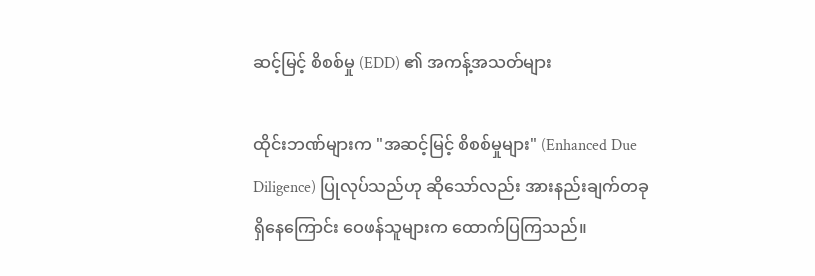ဆင့်မြင့် စိစစ်မှု (EDD) ၏ အကန့်အသတ်များ

ထိုင်းဘဏ်များက "အဆင့်မြင့် စိစစ်မှုများ" (Enhanced Due Diligence) ပြုလုပ်သည်ဟု ဆိုသော်လည်း အားနည်းချက်တခု ရှိနေကြောင်း ဝေဖန်သူများက ထောက်ပြကြသည်။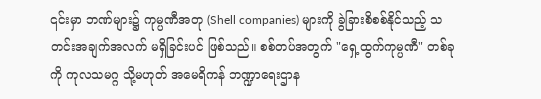၎င်းမှာ ဘဏ်များ၌ ကုမ္ပဏီအတု (Shell companies) များကို ခွဲခြားစိစစ်နိုင်သည့် သတင်းအချက်အလက် မရှိခြင်းပင် ဖြစ်သည်။ စစ်တပ်အတွက် "ရှေ့ထွက်ကုမ္ပဏီ" တစ်ခုကို ကုလသမဂ္ဂ သို့မဟုတ် အမေရိကန် ဘဏ္ဍာရေးဌာန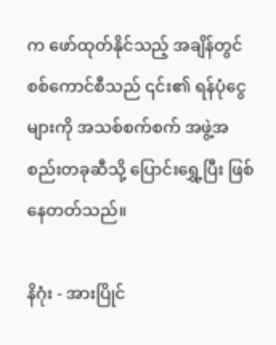က ဖော်ထုတ်နိုင်သည့် အချိန်တွင် စစ်ကောင်စီသည် ၎င်း၏ ရန်ပုံငွေများကို အသစ်စက်စက် အဖွဲ့အစည်းတခုဆီသို့ ပြောင်းရွှေ့ပြီး ဖြစ်နေတတ်သည်။

နိဂုံး - အားပြိုင်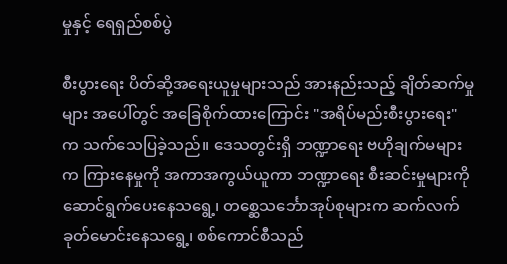မှုနှင့် ရေရှည်စစ်ပွဲ

စီးပွားရေး ပိတ်ဆို့အရေးယူမှုများသည် အားနည်းသည့် ချိတ်ဆက်မှုများ အပေါ်တွင် အခြေစိုက်ထားကြောင်း "အရိပ်မည်းစီးပွားရေး" က သက်သေပြခဲ့သည်။ ဒေသတွင်းရှိ ဘဏ္ဍာရေး ဗဟိုချက်မများက ကြားနေမှုကို အကာအကွယ်ယူကာ ဘဏ္ဍာရေး စီးဆင်းမှုများကို ဆောင်ရွက်ပေးနေသရွေ့၊ တစ္ဆေသင်္ဘောအုပ်စုများက ဆက်လက် ခုတ်မောင်းနေသရွေ့၊ စစ်ကောင်စီသည်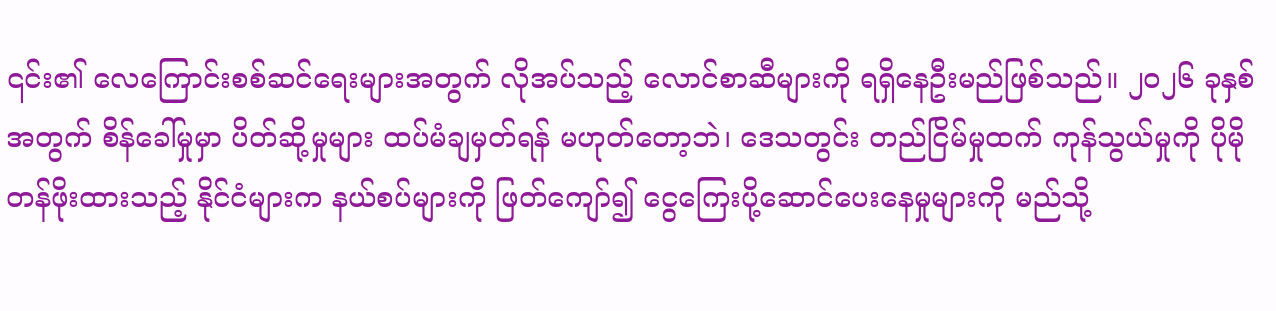၎င်း၏ လေကြောင်းစစ်ဆင်ရေးများအတွက် လိုအပ်သည့် လောင်စာဆီများကို ရရှိနေဦးမည်ဖြစ်သည်။ ၂၀၂၆ ခုနှစ် အတွက် စိန်ခေါ်မှုမှာ ပိတ်ဆို့မှုများ ထပ်မံချမှတ်ရန် မဟုတ်တော့ဘဲ၊ ဒေသတွင်း တည်ငြိမ်မှုထက် ကုန်သွယ်မှုကို ပိုမိုတန်ဖိုးထားသည့် နိုင်ငံများက နယ်စပ်များကို ဖြတ်ကျော်၍ ငွေကြေးပို့ဆောင်ပေးနေမှုများကို မည်သို့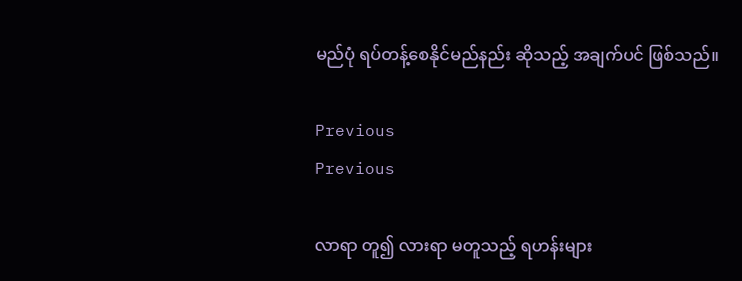မည်ပုံ ရပ်တန့်စေနိုင်မည်နည်း ဆိုသည့် အချက်ပင် ဖြစ်သည်။

Previous
Previous

လာရာ တူ၍ လားရာ မတူသည့် ရဟန်းများ